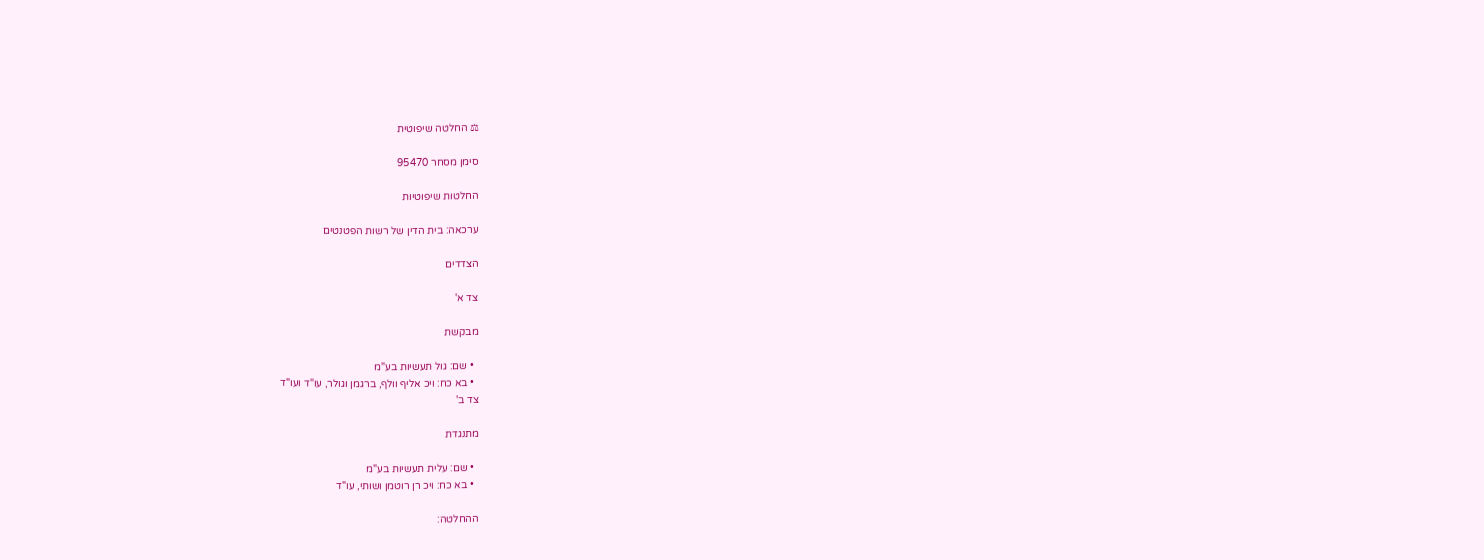⚖ החלטה שיפוטית

סימן מסחר 95470

החלטות שיפוטיות

ערכאה: בית הדין של רשות הפטנטים

הצדדים

צד א'

מבקשת

  • שם: גול תעשיות בע"מ
  • בא כח: ויכ אליף וולף, ברגמן וגולר, עו"ד ועו"ד
צד ב'

מתנגדת

  • שם: עלית תעשיות בע"מ
  • בא כח: ויכ רן רוטמן ושותי, עו"ד

ההחלטה: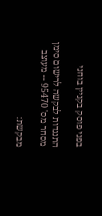בפני פוסק בקניין בוחני

התנגדות לבקשה לרישום סימן מסחר מס' 95470 -- מעוצב

מבקשת: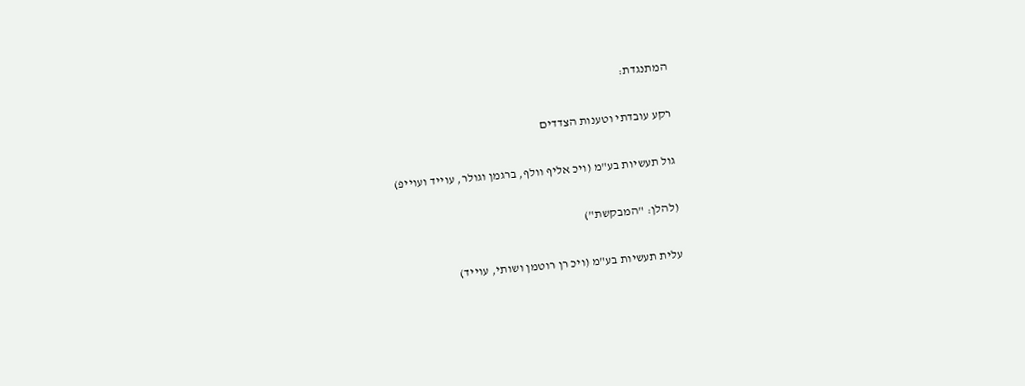המתנגדת:

רקע עובדתי וטענות הצדדים

גול תעשיות בע"מ (ויכ אליף וולף, ברגמן וגולר, עוייד ועוייפ)

(להלן: "המבקשת")

עלית תעשיות בע"מ (ויכ רן רוטמן ושותי, עוייד)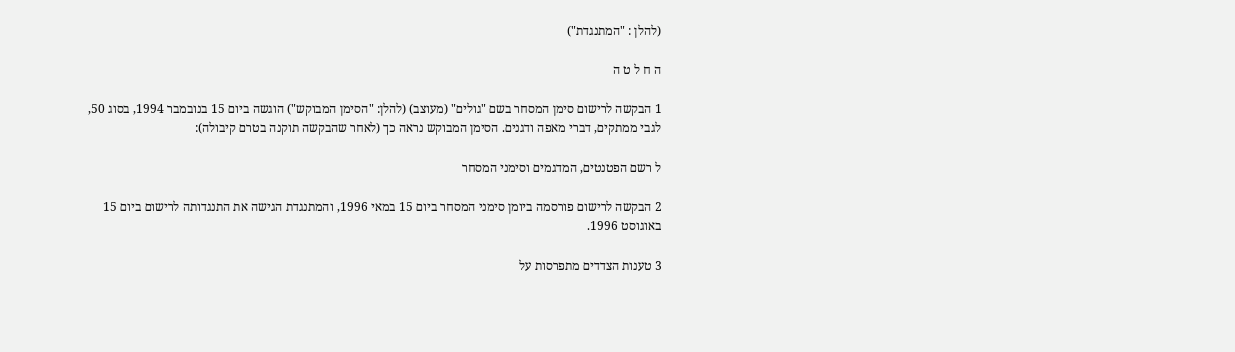(להלן : "המתנגדת")

ה ח ל ט ה

1 הבקשה לרישום סימן המסחר בשם "גולים" (מעוצב) (להלן: "הסימן המבוקש") הוגשה ביום 15 בנובמבר 1994, בסוג 50, לגבי ממתקים, דברי מאפה ודגנים. הסימן המבוקש נראה כך (לאחר שהבקשה תוקנה בטרם קיבולה):

ל רשם הפטנטים, המדגמים וסימני המסחר

2 הבקשה לרישום פורסמה ביומן סימני המסחר ביום 15 במאי 1996, והמתנגדת הגישה את התנגדותה לרישום ביום 15 באוגוסט 1996.

3 טענות הצדדים מתפרסות על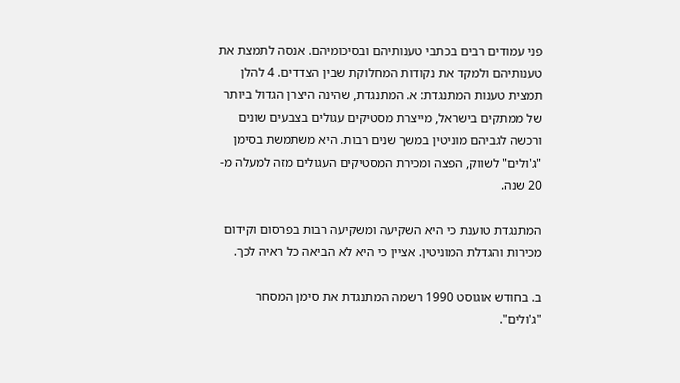פני עמודים רבים בכתבי טענותיהם ובסיכומיהם. אנסה לתמצת את טענותיהם ולמקד את נקודות המחלוקת שבין הצדדים. 4 להלן תמצית טענות המתנגדת: א. המתנגדת, שהינה היצרן הגדול ביותר של ממתקים בישראל, מייצרת מסטיקים עגולים בצבעים שונים ורכשה לגביהם מוניטין במשך שנים רבות. היא משתמשת בסימן "ג'ולים" לשווק, הפצה ומכירת המסטיקים העגולים מזה למעלה מ- 20 שנה.

המתנגדת טוענת כי היא השקיעה ומשקיעה רבות בפרסום וקידום מכירות והגדלת המוניטין. אציין כי היא לא הביאה כל ראיה לכך.

ב. בחודש אוגוסט 1990 רשמה המתנגדת את סימן המסחר "ג'ולים".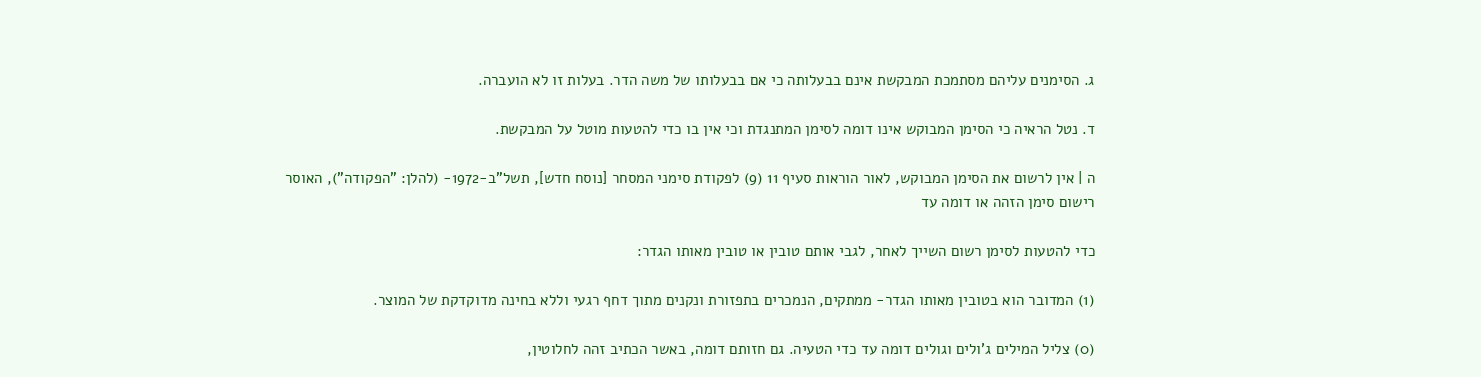ג. הסימנים עליהם מסתמכת המבקשת אינם בבעלותה כי אם בבעלותו של משה הדר. בעלות זו לא הועברה.

ד. נטל הראיה כי הסימן המבוקש אינו דומה לסימן המתנגדת וכי אין בו כדי להטעות מוטל על המבקשת.

ה | אין לרשום את הסימן המבוקש, לאור הוראות סעיף 11 (9) לפקודת סימני המסחר [נוסח חדש], תשל"ב-1972- (להלן: "הפקודה"), האוסר רישום סימן הזהה או דומה עד

כדי להטעות לסימן רשום השייך לאחר, לגבי אותם טובין או טובין מאותו הגדר:

(1) המדובר הוא בטובין מאותו הגדר- ממתקים, הנמכרים בתפזורת ונקנים מתוך דחף רגעי וללא בחינה מדוקדקת של המוצר.

(0) צליל המילים ג'ולים וגולים דומה עד כדי הטעיה. גם חזותם דומה, באשר הכתיב זהה לחלוטין,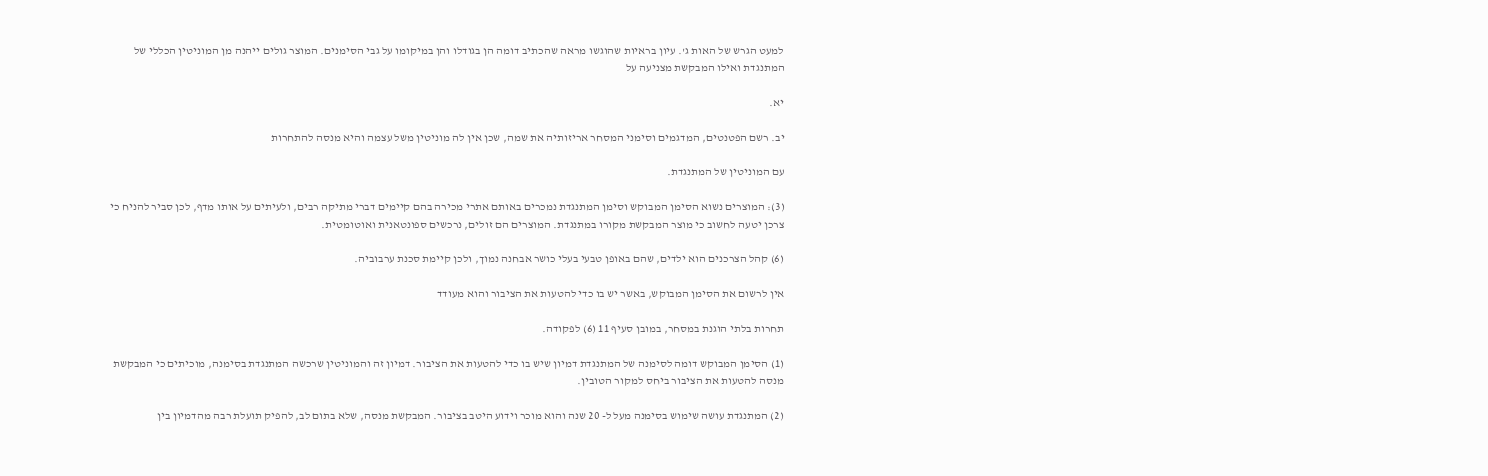למעט הגרש של האות ג'. עיון בראיות שהוגשו מראה שהכתיב דומה הן בגודלו והן במיקומו על גבי הסימנים. המוצר גולים ייהנה מן המוניטין הכללי של המתנגדת ואילו המבקשת מצניעה על

יא.

יב. רשם הפטנטים, המדגמים וסימני המסחר אריזותיה את שמה, שכן אין לה מוניטין משל עצמה והיא מנסה להתחרות

עם המוניטין של המתנגדת.

(3): המוצרים נשוא הסימן המבוקש וסימן המתנגדת נמכרים באותם אתרי מכירה בהם קיימים דברי מתיקה רבים, ולעיתים על אותו מדף, לכן סביר להניח כי צרכן יטעה לחשוב כי מוצר המבקשת מקורו במתנגדת. המוצרים הם זולים, נרכשים ספונטאנית ואוטומטית.

(6) קהל הצרכנים הוא ילדים, שהם באופן טבעי בעלי כושר אבחנה נמוך, ולכן קיימת סכנת ערבוביה.

אין לרשום את הסימן המבוקש, באשר יש בו כדי להטעות את הציבור והוא מעודד

תחרות בלתי הוגנת במסחר, במובן סעיף 11 (6) לפקודה.

(1) הסימן המבוקש דומה לסימנה של המתנגדת דמיון שיש בו כדי להטעות את הציבור. דמיון זה והמוניטין שרכשה המתנגדת בסימנה, מוכיתים כי המבקשת מנסה להטעות את הציבור ביחס למקור הטובין.

(2) המתנגדת עושה שימוש בסימנה מעל ל- 20 שנה והוא מוכר וידוע היטב בציבור. המבקשת מנסה, שלא בתום לב, להפיק תועלת רבה מהדמיון בין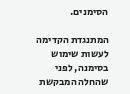הסימנים.

המתנגדת הקדימה לעשות שימוש בסימנה, לפני שהחלה המבקשת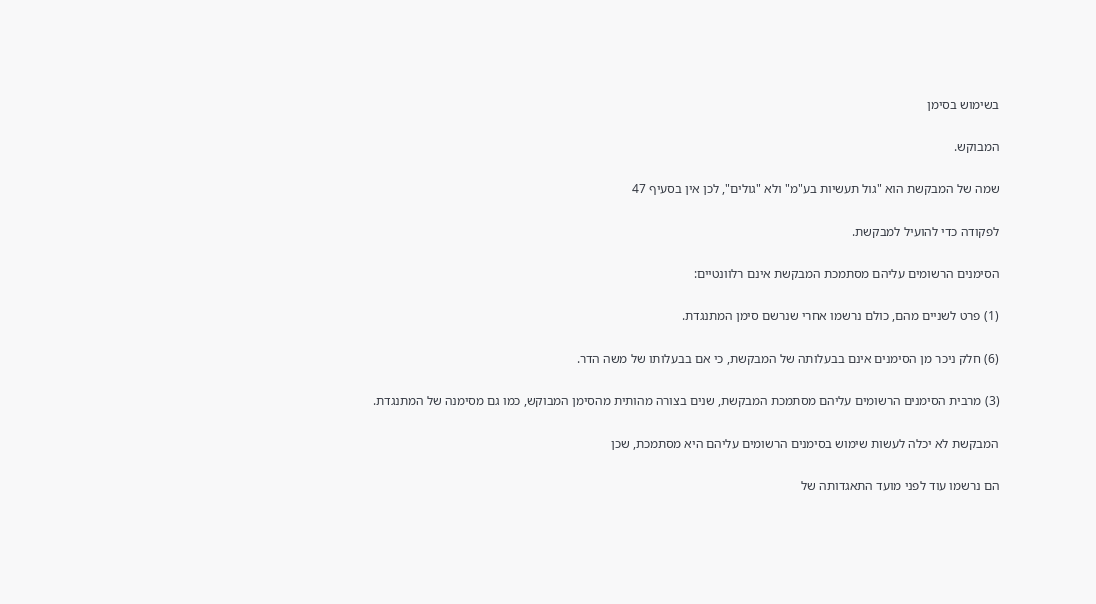בשימוש בסימן

המבוקש.

שמה של המבקשת הוא "גול תעשיות בע"מ" ולא "גולים", לכן אין בסעיף 47

לפקודה כדי להועיל למבקשת.

הסימנים הרשומים עליהם מסתמכת המבקשת אינם רלוונטיים:

(1) פרט לשניים מהם, כולם נרשמו אחרי שנרשם סימן המתנגדת.

(6) חלק ניכר מן הסימנים אינם בבעלותה של המבקשת, כי אם בבעלותו של משה הדר.

(3) מרבית הסימנים הרשומים עליהם מסתמכת המבקשת, שנים בצורה מהותית מהסימן המבוקש, כמו גם מסימנה של המתנגדת.

המבקשת לא יכלה לעשות שימוש בסימנים הרשומים עליהם היא מסתמכת, שכן

הם נרשמו עוד לפני מועד התאגדותה של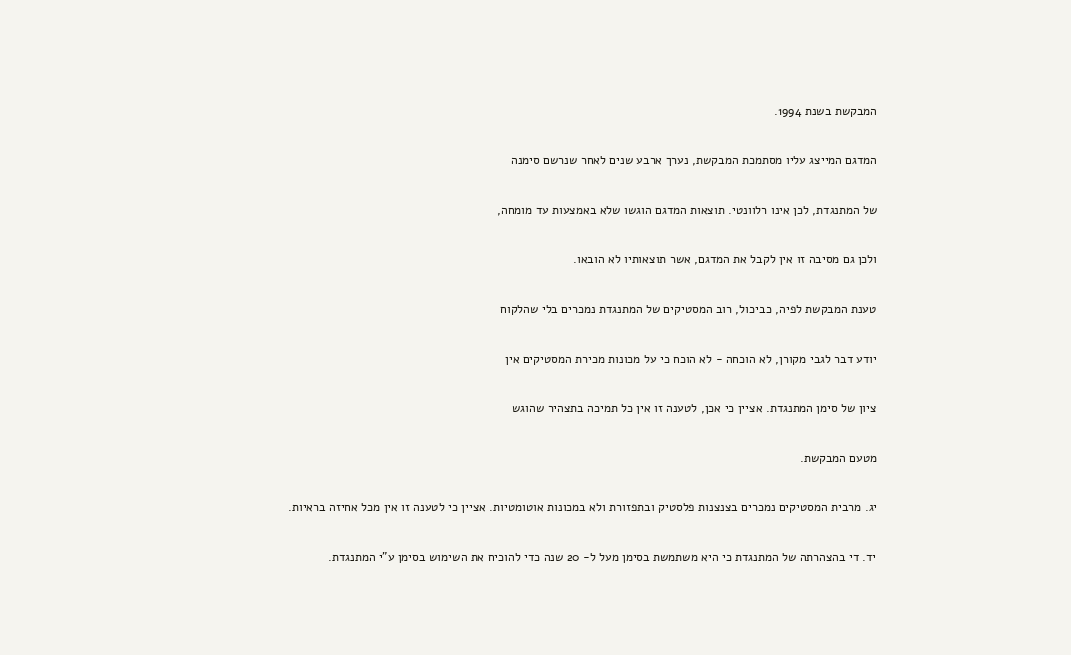המבקשת בשנת 1994.

המדגם המייצג עליו מסתמכת המבקשת, נערך ארבע שנים לאחר שנרשם סימנה

של המתנגדת, לכן אינו רלוונטי. תוצאות המדגם הוגשו שלא באמצעות עד מומחה,

ולכן גם מסיבה זו אין לקבל את המדגם, אשר תוצאותיו לא הובאו.

טענת המבקשת לפיה, כביכול, רוב המסטיקים של המתנגדת נמכרים בלי שהלקוח

יודע דבר לגבי מקורן, לא הוכחה - לא הוכח כי על מכונות מכירת המסטיקים אין

ציון של סימן המתנגדת. אציין כי אכן, לטענה זו אין כל תמיכה בתצהיר שהוגש

מטעם המבקשת.

יג. מרבית המסטיקים נמכרים בצנצנות פלסטיק ובתפזורת ולא במכונות אוטומטיות. אציין כי לטענה זו אין מכל אחיזה בראיות.

יד. די בהצהרתה של המתנגדת כי היא משתמשת בסימן מעל ל- 20 שנה כדי להוכיח את השימוש בסימן ע"י המתנגדת.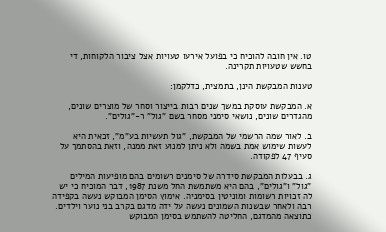טו. אין חובה להוכיח כי בפועל אירעו טעויות אצל ציבור הלקוחות, די בחשש שטעויות תקרינה.

טענות המבקשת הינן, בתמצית, כדלקמן:

א. המבקשת עוסקת במשך שנים רבות בייצור וסחר של מוצרים שונים, מהגדרים שונים, נושאי סימני מסחר בשם "גול" ר-"גולים".

ב. לאור שמה הרשמי של המבקשת, "גול תעשיות בע"מ", זכאית היא לעשות שימוש אמת בשמה ולא ניתן למנוע זאת ממנה, וזאת בהסתמך על סעיף 47 לפקודה.

ג. בבעלות המבקשת סידרה של סימנים רשומים בהם מופיעות המילים "גול" ו"גולים", בהם היא משתמשת החל משנת 1987, דבר המוכיח כי יש לה זכויות רשומות ומוניטין בסימניה. אימוץ הסימן המבוקש נעשה בקפידה רבה ולאחר שבשנות השמונים נעשה על ידה מדגם בקרב בני נוער וילדים. כתוצאה מהמדגם, החליטה להשתמש בסימן המבוקש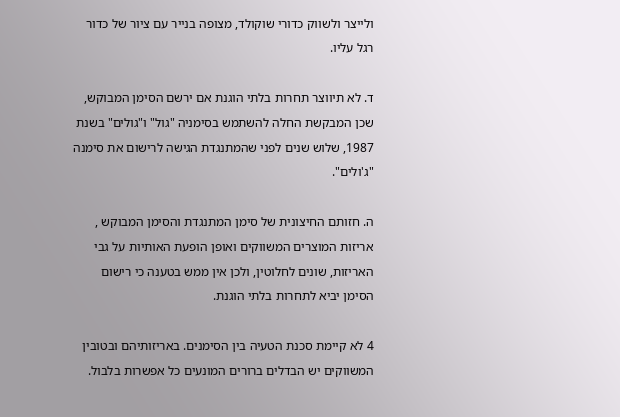ולייצר ולשווק כדורי שוקולד, מצופה בנייר עם ציור של כדור רגל עליו.

ד. לא תיווצר תחרות בלתי הוגנת אם ירשם הסימן המבוקש, שכן המבקשת החלה להשתמש בסימניה "גול" ו"גולים" בשנת 1987, שלוש שנים לפני שהמתנגדת הגישה לרישום את סימנה "ג'ולים".

ה. חזותם החיצונית של סימן המתנגדת והסימן המבוקש , אריזות המוצרים המשווקים ואופן הופעת האותיות על גבי האריזות, שונים לחלוטין, ולכן אין ממש בטענה כי רישום הסימן יביא לתחרות בלתי הוגנת.

4 לא קיימת סכנת הטעיה בין הסימנים. באריזותיהם ובטובין המשווקים יש הבדלים ברורים המונעים כל אפשרות בלבול.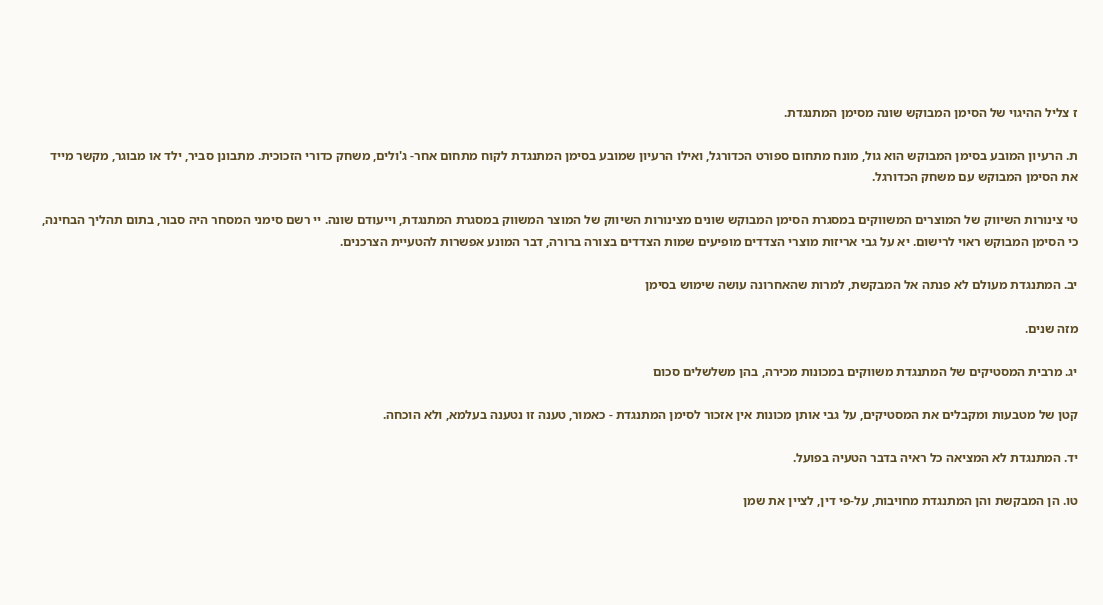ז צליל ההיגוי של הסימן המבוקש שונה מסימן המתנגדת.

ת. הרעיון המובע בסימן המבוקש הוא גול, מונח מתחום ספורט הכדורגל, ואילו הרעיון שמובע בסימן המתנגדת לקוח מתחום אחר- ג'ולים, משחק כדורי הזכוכית. מתבונן סביר, ילד או מבוגר, מקשר מייד את הסימן המבוקש עם משחק הכדורגל.

טי צינורות השיווק של המוצרים המשווקים במסגרת הסימן המבוקש שונים מצינורות השיווק של המוצר המשווק במסגרת המתנגדת, וייעודם שונה. יי רשם סימני המסחר היה סבור, בתום תהליך הבחינה, כי הסימן המבוקש ראוי לרישום. יא על גבי אריזות מוצרי הצדדים מופיעים שמות הצדדים בצורה ברורה, דבר המונע אפשרות להטעיית הצרכנים.

יב. המתנגדת מעולם לא פנתה אל המבקשת, למרות שהאחרונה עושה שימוש בסימן

מזה שנים.

יג. מרבית המסטיקים של המתנגדת משווקים במכונות מכירה, בהן משלשלים סכום

קטן של מטבעות ומקבלים את המסטיקים, על גבי אותן מכונות אין אזכור לסימן המתנגדת - כאמור, טענה זו נטענה בעלמא, ולא הוכחה.

יד. המתנגדת לא המציאה כל ראיה בדבר הטעיה בפועל.

טו. הן המבקשת והן המתנגדת מחויבות, על-פי דין, לציין את שמן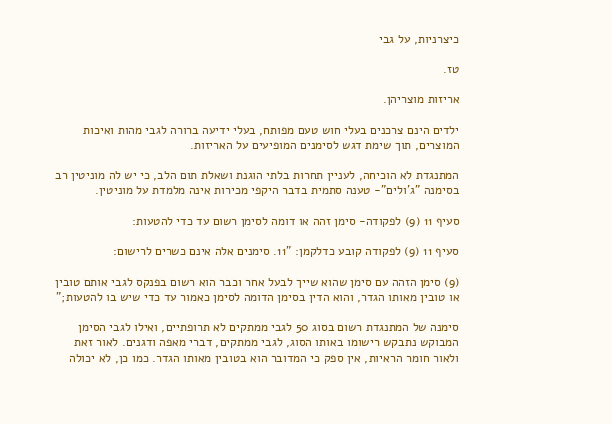כיצרניות, על גבי

טז.

אריזות מוצריהן.

ילדים הינם צרכנים בעלי חוש טעם מפותח, בעלי ידיעה ברורה לגבי מהות ואיכות המוצרים, תוך שימת דגש לסימנים המופיעים על האריזות.

המתנגדת לא הוכיחה, לעניין תחרות בלתי הוגנת ושאלת תום הלב, כי יש לה מוניטין רב בסימנה "ג'ולים"- טענה סתמית בדבר היקפי מכירות אינה מלמדת על מוניטין.

סעיף 11 (9) לפקודה- סימן זהה או דומה לסימן רשום עד כדי להטעות:

סעיף 11 (9) לפקודה קובע כדלקמן: "11. סימנים אלה אינם כשרים לרישום:

(9) סימן הזהה עם סימן שהוא שייך לבעל אחר וכבר הוא רשום בפנקס לגבי אותם טובין או טובין מאותו הגדר, והוא הדין בסימן הדומה לסימן כאמור עד כדי שיש בו להטעות;"

סימנה של המתנגדת רשום בסוג 50 לגבי ממתקים לא תרופתיים, ואילו לגבי הסימן המבוקש נתבקש רישומו באותו הסוג, לגבי ממתקים, דברי מאפה ודגנים. לאור זאת ולאור חומר הראיות, אין ספק כי המדובר הוא בטובין מאותו הגדר. כמו כן, לא יכולה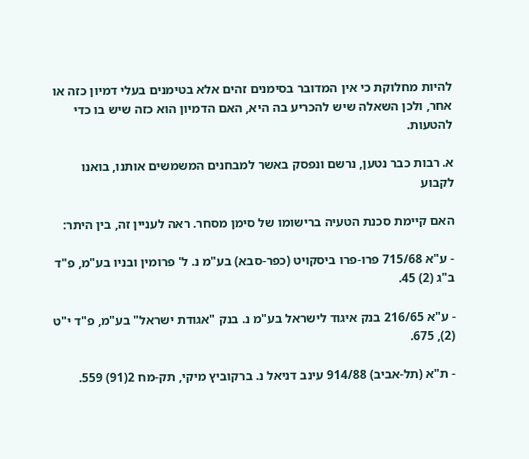להיות מחלוקת כי אין המדובר בסימנים זהים אלא בטימנים בעלי דמיון כזה או אחר, ולכן השאלה שיש להכריע בה היא, האם הדמיון הוא כזה שיש בו כדי להטעות.

א. רבות כבר נטען, נרשם ונפסק באשר למבחנים המשמשים אותנו, בואנו לקבוע

האם קיימת סכנת הטעיה ברישומו של סימן מסחר. ראה לעניין זה, בין היתר:

- ע"א 715/68 פרו-פרו ביסקויט (כפר-סבא) בע"מ נ. ל' פרומין ובניו בע"מ, פ"ד ב"ג (2) 45.

- ע"א 216/65 בנק איגוד לישראל בע"מ נ. בנק "אגודת ישראל" בע"מ, פ"ד י"ט (2), 675.

- ת"א (תל-אביב) 914/88 עינב דניאל נ. ברקוביץ מיקי, תק-מח 2(91) 559.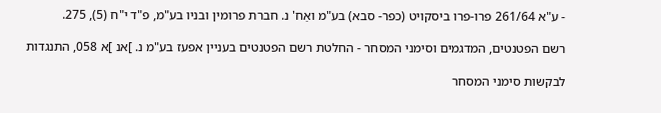- ע"א 261/64 פרו-פרו ביסקויט (כפר- סבא) בע"מ ואַח' נ. חברת פרומין ובניו בע"מ, פ"ד י"ח (5), 275.

רשם הפטנטים, המדגמים וסימני המסחר - החלטת רשם הפטנטים בעניין אפעז בע"מ נ. ]אנ ]א 058, התנגדות

לבקשות סימני המסחר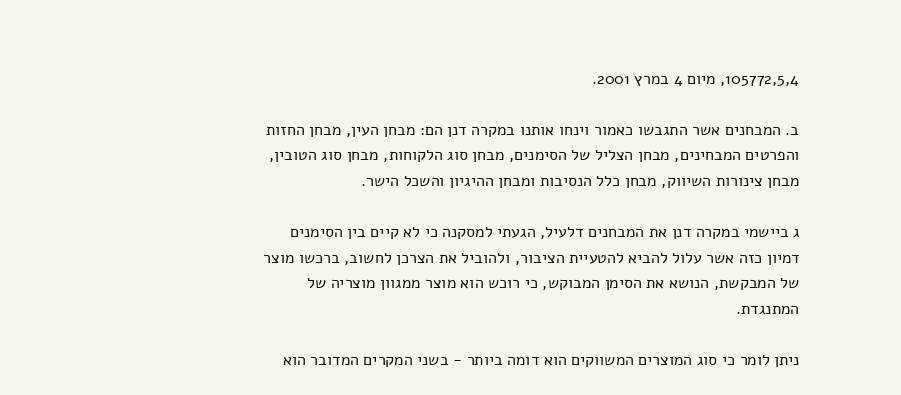105772,5,4, מיום 4 במרץ 2001.

ב. המבחנים אשר התגבשו כאמור וינחו אותנו במקרה דנן הם: מבחן העין, מבחן החזות והפרטים המבחינים, מבחן הצליל של הסימנים, מבחן סוג הלקוחות, מבחן סוג הטובין, מבחן צינורות השיווק, מבחן כלל הנסיבות ומבחן ההיגיון והשכל הישר.

ג ביישמי במקרה דנן את המבחנים דלעיל, הגעתי למסקנה כי לא קיים בין הסימנים דמיון כזה אשר עלול להביא להטעיית הציבור, ולהוביל את הצרכן לחשוב, ברכשו מוצר של המבקשת, הנושא את הסימן המבוקש, כי רוכש הוא מוצר ממגוון מוצריה של המתנגדת.

ניתן לומר כי סוג המוצרים המשווקים הוא דומה ביותר - בשני המקרים המדובר הוא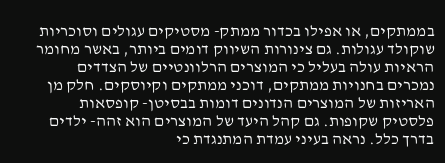בממתקים, או אפילו בכדור ממתק- מסטיקים עגולים וסוכריות שוקולד עגולות. גם צינורות השיווק דומים ביותר, באשר מחומר הראיות עולה בעליל כי המוצרים הרלוונטיים של הצדדים נמכרים בחנויות ממתקים, דוכני ממתקים וקיוסקים. חלק מן האריזות של המוצרים הנדונים דומות בבסיטן- קופסאות פלסטיק שקופות. גם קהל היעד של המוצרים הוא זהה- ילדים בדרך כלל. נראה בעיני עמדת המתנגדת כי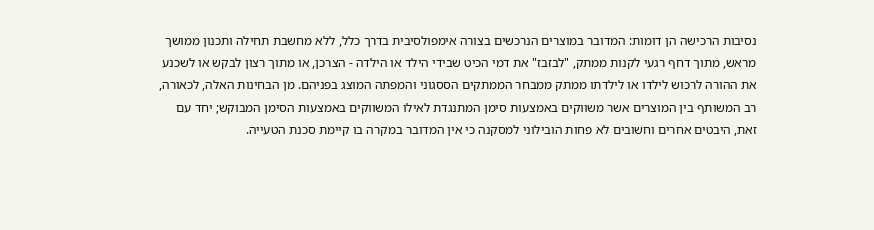נסיבות הרכישה הן דומות: המדובר במוצרים הנרכשים בצורה אימפולסיבית בדרך כלל, ללא מחשבת תחילה ותכנון ממושך מראש, מתוך דחף רגעי לקנות ממתק, "לבזבז" את דמי הכיט שבידי הילד או הילדה - הצרכן, או מתוך רצון לבקש או לשכנע את ההורה לרכוש לילדו או לילדתו ממתק ממבחר הממתקים הססגוני והמפתה המוצג בפניהם. מן הבחינות האלה, לכאורה, רב המשותף בין המוצרים אשר משווקים באמצעות סימן המתנגדת לאילו המשווקים באמצעות הסימן המבוקש; יחד עם זאת, היבטים אחרים וחשובים לא פחות הובילוני למסקנה כי אין המדובר במקרה בו קיימת סכנת הטעייה.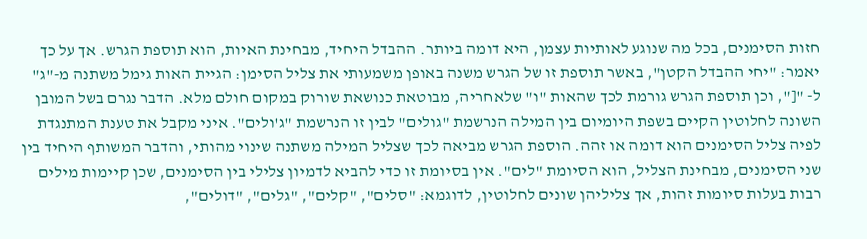חזות הסימנים, בכל מה שנוגע לאותיות עצמן, היא דומה ביותר. ההבדל היחיד, מבחינת האיות, הוא תוספת הגרש. אך על כך יאמר: "יחי ההבדל הקטן", באשר תוספת זו של הגרש משנה באופן משמעותי את צליל הסימן: הגיית האות גימל משתנה מ-"ג" ל- "[", וכן תוספת הגרש גורמת לכך שהאות "ו" שלאחריה, מבוטאת כנושאת שורוק במקום חולם מלא. הדבר נגרם בשל המובן השונה לחלוטין הקיים בשפת היומיום בין המילה הנרשמת "גולים" לבין זו הנרשמת "ג'ולים". איני מקבל את טענת המתנגדת לפיה צליל הסימנים הוא דומה או זהה. הוספת הגרש מביאה לכך שצליל המילה משתנה שינוי מהותי, והדבר המשותף היחיד בין שני הסימנים, מבחינת הצליל, הוא הסיומת "לים". אין בסיומת זו כדי להביא לדמיון צלילי בין הסימנים, שכן קיימות מילים רבות בעלות סיומות זהות, אך צליליהן שונים לחלוטין, לדוגמא: "סלים", "קלים", "גלים", "דולים",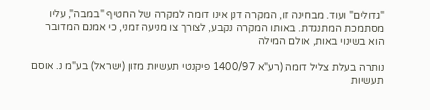"גדולים" ועוד. מבחינה זו, המקרה דנן אינו דומה למקרה של החטיף "במבה", עליו מסתמכת המתנגדת. באותו המקרה נקבע, לצורך צו מניעה זמני, כי אמנם המדובר הוא בשינוי באות, אולם המילה

נותרה בעלת צליל דומה (רע"א 1400/97 פיקנטי תעשיות מזון (ישראל) בע"מ נ. אוסם תעשיות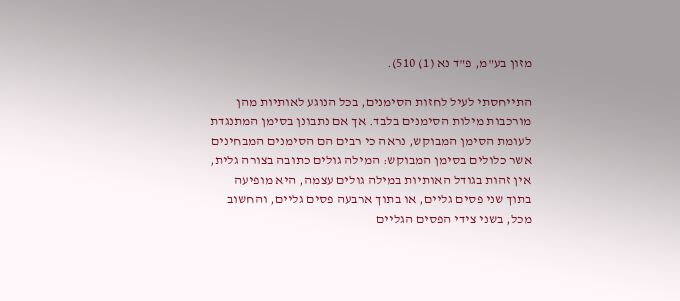מזון בע"מ, פ"ד נא (1) 510).

התייחסתי לעיל לחזות הסימנים, בכל הנוגע לאותיות מהן מורכבות מילות הסימנים בלבד. אך אם נתבונן בסימן המתנגדת לעומת הסימן המבוקש, נראה כי רבים הם הסימנים המבחינים אשר כלולים בסימן המבוקש: המילה גולים כתובה בצורה גלית, אין זהות בגודל האותיות במילה גולים עצמה, היא מופיעה בתוך שני פסים גליים, או בתוך ארבעה פסים גליים, והחשוב מכל, בשני צידי הפסים הגליים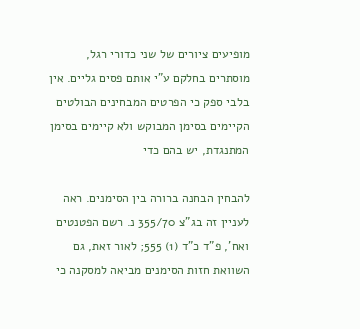מופיעים ציורים של שני כדורי רגל, מוסתרים בחלקם ע"י אותם פסים גליים. אין בלבי ספק כי הפרטים המבחינים הבולטים הקיימים בסימן המבוקש ולא קיימים בסימן המתנגדת, יש בהם כדי

להבחין הבחנה ברורה בין הסימנים. ראה לעניין זה בג"צ 355/70 נ. רשם הפטנטים ואח', פ"ד כ"ד (1) 555; לאור זאת, גם השוואת חזות הסימנים מביאה למסקנה כי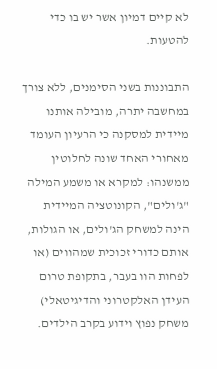לא קיים דמיון אשר יש בו כדי להטעות.

התבוננות בשני הסימנים, ללא צורך במחשבה יתרה, מובילה אותנו מיידית למסקנה כי הרעיון העומד מאחורי האחד שונה לחלוטין ממשנהו: למקרא או משמע המילה "ג'ולים", הקונוטציה המיידית הינה למשחק הג'ולים, או הגולות, אותם כדורי זכוכית שמהווים (או לפחות הוו בעבר, בתקופת טרום העידן האלקטרוני והדיגיטאלי) משחק נפוץ וידוע בקרב הילדים.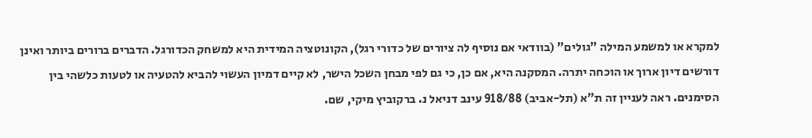למקרא או למשמע המילה "גולים" (בוודאי אם נוסיף לה ציורים של כדורי רגל), הקונוטציה המידית היא למשחק הכדורגל. הדברים ברורים ביותר ואינן דורשים דיון ארוך או הוכחה יתרה. המסקנה היא, אם כן, כי גם לפי מבחן השכל הישר, לא קיים דמיון העשוי להביא להטעיה או לטעות כלשהי בין הסימנים. ראה לעניין זה ת"א (תל-אביב) 918/88 עינב דניאל נ. ברקוביץ מיקי, שם.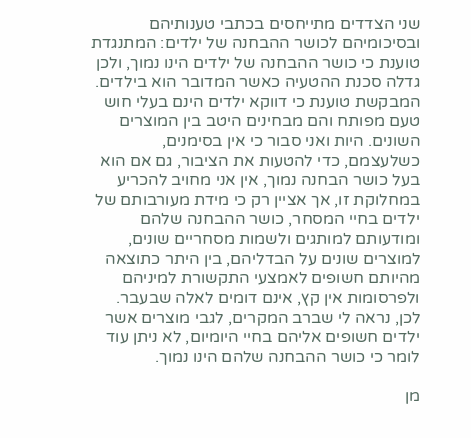שני הצדדים מתייחסים בכתבי טענותיהם ובסיכומיהם לכושר ההבחנה של ילדים: המתנגדת טוענת כי כושר ההבחנה של ילדים הינו נמוך, ולכן גדלה סכנת ההטעיה כאשר המדובר הוא בילדים. המבקשת טוענת כי דווקא ילדים הינם בעלי חוש טעם מפותח והם מבחינים היטב בין המוצרים השונים. היות ואני סבור כי אין בסימנים, כשלעצמם, כדי להטעות את הציבור, גם אם הוא בעל כושר הבחנה נמוך, אין אני מחויב להכריע במחלוקת זו, אך אציין רק כי מידת מעורבותם של ילדים בחיי המסחר, כושר ההבחנה שלהם ומודעותם למותגים ולשמות מסחריים שונים, למוצרים שונים על הבדליהם, בין היתר כתוצאה מהיותם חשופים לאמצעי התקשורת למיניהם ולפרסומות אין קץ, אינם דומים לאלה שבעבר. לכן, נראה לי שברב המקרים, לגבי מוצרים אשר ילדים חשופים אליהם בחיי היומיום, לא ניתן עוד לומר כי כושר ההבחנה שלהם הינו נמוך.

מן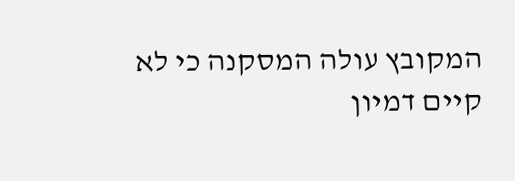המקובץ עולה המסקנה כי לא קיים דמיון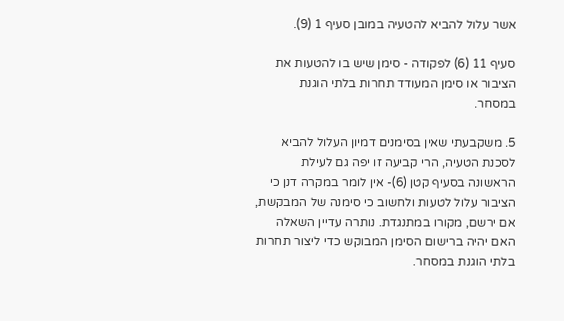אשר עלול להביא להטעיה במובן סעיף 1 (9).

סעיף 11 (6) לפקודה - סימן שיש בו להטעות את הציבור או סימן המעודד תחרות בלתי הוגנת במסחר.

5. משקבעתי שאין בסימנים דמיון העלול להביא לסכנת הטעיה, הרי קביעה זו יפה גם לעילת הראשונה בסעיף קטן (6)- אין לומר במקרה דנן כי הציבור עלול לטעות ולחשוב כי סימנה של המבקשת, אם ירשם, מקורו במתנגדת. נותרה עדיין השאלה האם יהיה ברישום הסימן המבוקש כדי ליצור תחרות בלתי הוגנת במסחר.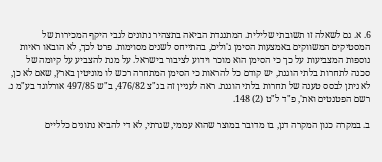6. א. גם לשאלה זו תשובתי שלילית. המתנגדת הביאה בתצהיר נתונים לגבי היקף המכירות של המסטיקים המשווקים באמצעות הסימן ג'ולים, בהתייחס לשנים מסוימות. פרט לכך, לא הובאו ראיות נוספות המצביעות על כך כי הסימן הוא מוכר וידוע לציבור בישראל. על מנת להצביע על קיומה של סכנה לתחרות בלתי הוגנת, יש קודם כל להראות כי הסימן המתחרה רכש לו מוניטין בארץ, שאם לא כן, לא ניתן לבסס טענה של תחרות בלתי הוגנת. ראה לעניין זה בג"צ 476/82, ב"ש 497/85 אורלוגד בע"מ נ. רשם הפטנטים ואת', פ"ד ל"ט (2) 148.

ב. במקרה כגון המקרה דנן, בו מדובר במוצר שהוא עממי, שגרתי, לא די להביא נתונים כלליים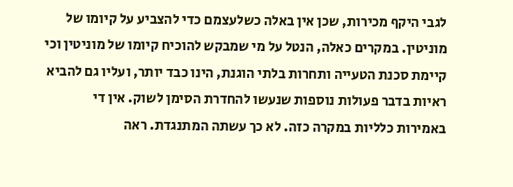לגבי היקף מכירות, שכן אין באלה כשלעצמם כדי להצביע על קיומו של מוניטין. במקרים כאלה, הנטל על מי שמבקש להוכיח קיומו של מוניטין וכי קיימת סכנת הטעייה ותחרות בלתי הוגנת, הינו כבד יותר, ועליו גם להביא ראיות בדבר פעולות נוספות שנעשו להחדרת הסימן לשוק. אין די באמירות כלליות במקרה כזה. לא כך עשתה המתנגדת. ראה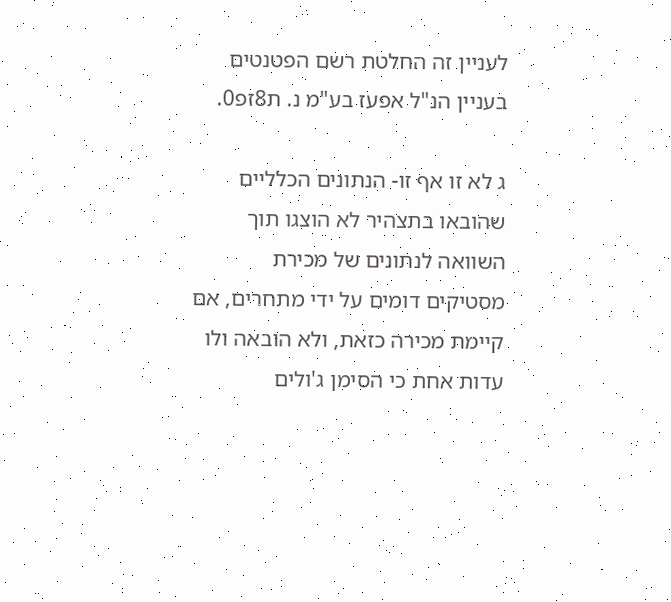לעניין זה החלטת רשם הפטנטים בעניין הנ"ל אפעז בע"מ נ. ת8זפ0.

ג לא זו אף זו- הנתונים הכלליים שהובאו בתצהיר לא הוצגו תוך השוואה לנתונים של מכירת מסטיקים דומים על ידי מתחרים, אם קיימת מכירה כזאת, ולא הובאה ולו עדות אחת כי הסימן ג'ולים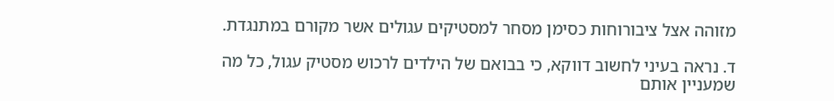מזוהה אצל ציבורוחות כסימן מסחר למסטיקים עגולים אשר מקורם במתנגדת.

ד. נראה בעיני לחשוב דווקא, כי בבואם של הילדים לרכוש מסטיק עגול, כל מה שמעניין אותם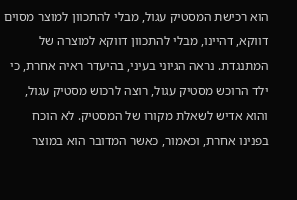הוא רכישת המסטיק עגול, מבלי להתכוון למוצר מסוים דווקא, דהיינו, מבלי להתכוון דווקא למוצרה של המתנגדת. נראה הגיוני בעיני, בהיעדר ראיה אחרת, כי ילד הרוכש מסטיק עגול, רוצה לרכוש מסטיק עגול, והוא אדיש לשאלת מקורו של המסטיק. לא הוכח בפנינו אחרת, וכאמור, כאשר המדובר הוא במוצר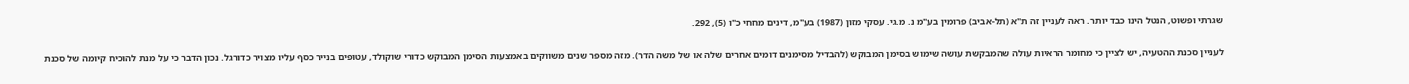שגרתי ופשוט, הנטל הינו כבד יותר. ראה לעניין זה ת"א (תל-אביב) פרומין בע"מ נ. מ.גי. עסקי מזון (1987) בע"מ, דינים מחחי כ"ו (5), 292.

לעניין סכנת ההטעיה, יש לציין כי מחומר הראיות עולה שהמבקשת עושה שימוש בסימן המבוקש (להבדיל מסימנים דומים אחרים שלה או של משה הדר). מזה מספר שנים משווקים באמצעות הסימן המבוקש כדורי שוקולד, עטופים בנייר כסף עליו מצויר כדורגל. נכון הדבר כי על מנת להוכיח קיומה של סכנת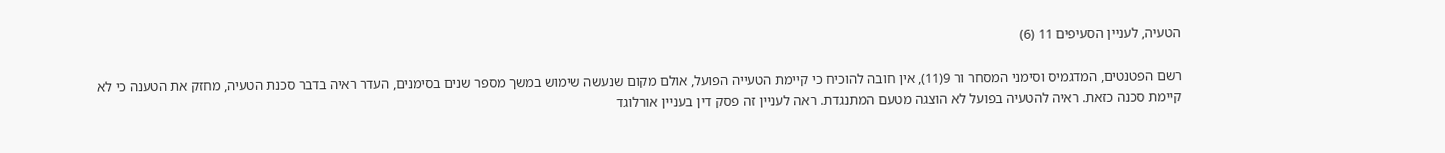הטעיה, לעניין הסעיפים 11 (6)

רשם הפטנטים, המדגמיס וסימני המסחר ור 9(11), אין חובה להוכיח כי קיימת הטעייה הפועל, אולם מקום שנעשה שימוש במשך מספר שנים בסימנים, העדר ראיה בדבר סכנת הטעיה, מחזק את הטענה כי לא קיימת סכנה כזאת. ראיה להטעיה בפועל לא הוצגה מטעם המתנגדת. ראה לעניין זה פסק דין בעניין אורלוגד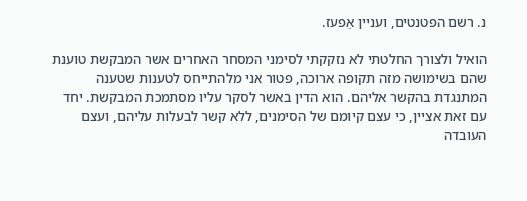נ. רשם הפטנטים, ועניין אַפעז.

הואיל ולצורך החלטתי לא נזקקתי לסימני המסחר האחרים אשר המבקשת טוענת שהם בשימושה מזה תקופה ארוכה, פטור אני מלהתייחס לטענות שטענה המתנגדת בהקשר אליהם. הוא הדין באשר לסקר עליו מסתמכת המבקשת. יחד עם זאת אציין, כי עצם קיומם של הסימנים, ללא קשר לבעלות עליהם, ועצם העובדה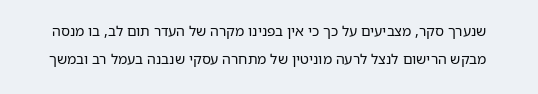שנערך סקר, מצביעים על כך כי אין בפנינו מקרה של העדר תום לב, בו מנסה מבקש הרישום לנצל לרעה מוניטין של מתחרה עסקי שנבנה בעמל רב ובמשך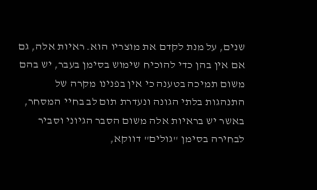שנים, על מנת לקדם את מוצריו הוא. ראיות אלה, גם אם אין בהן כדי להוכיח שימוש בסימן בעבר, יש בהם משום תמיכה בטענה כי אין בפנינו מקרה של התנהגות בלתי הגונה ונעדרת תום לב בחיי המסחר, באשר יש בראיות אלה משום הסבר הגיוני וסביר לבחירה בסימן "גולים" דווקא,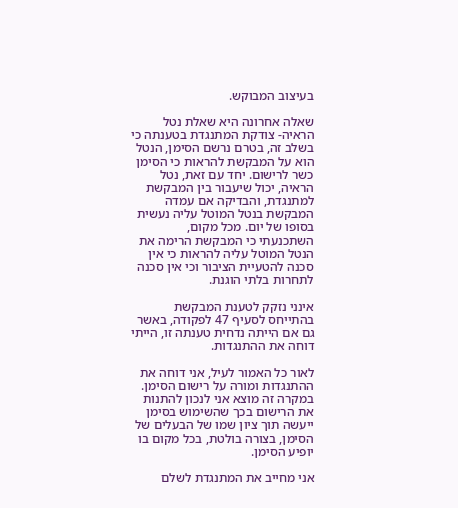בעיצוב המבוקש.

שאלה אחרונה היא שאלת נטל הראיה- צודקת המתנגדת בטענתה כי בשלב זה, בטרם נרשם הסימן, הנטל הוא על המבקשת להראות כי הסימן כשר לרישום. יחד עם זאת, נטל הראיה, יכול שיעבור בין המבקשת למתנגדת, והבדיקה אם עמדה המבקשת בנטל המוטל עליה נעשית בסופו של יום. מכל מקום, השתכנעתי כי המבקשת הרימה את הנטל המוטל עליה להראות כי אין סכנה להטעיית הציבור וכי אין סכנה לתחרות בלתי הוגנת.

אינני נזקק לטענת המבקשת בהתייחס לסעיף 47 לפקודה, באשר גם אם הייתה נדחית טענתה זו, הייתי דוחה את ההתנגדות.

לאור כל האמור לעיל, אני דוחה את ההתנגדות ומורה על רישום הסימן. במקרה זה מוצא אני לנכון להתנות את הרישום בכך שהשימוש בסימן ייעשה תוך ציון שמו של הבעלים של הסימן, בצורה בולטת, בכל מקום בו יופיע הסימן.

אני מחייב את המתנגדת לשלם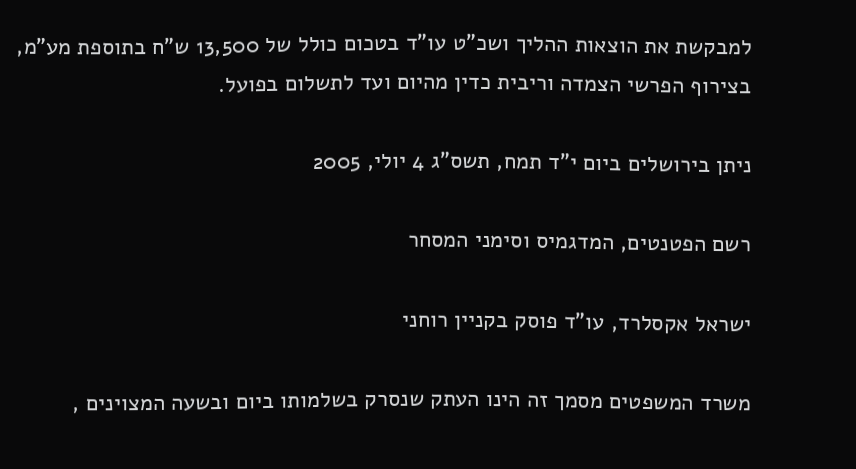למבקשת את הוצאות ההליך ושכ"ט עו"ד בטכום כולל של 13,500 ש"ח בתוספת מע"מ, בצירוף הפרשי הצמדה וריבית כדין מהיום ועד לתשלום בפועל.

ניתן בירושלים ביום י"ד תמח, תשס"ג 4 יולי, 2005

רשם הפטנטים, המדגמיס וסימני המסחר

ישראל אקסלרד, עו"ד פוסק בקניין רוחני

משרד המשפטים מסמך זה הינו העתק שנסרק בשלמותו ביום ובשעה המצוינים ,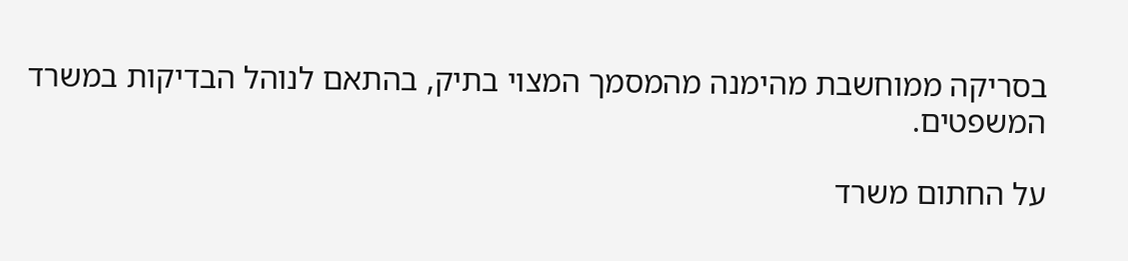בסריקה ממוחשבת מהימנה מהמסמך המצוי בתיק, בהתאם לנוהל הבדיקות במשרד המשפטים.

על החתום משרד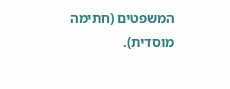המשפטים (חתימה מוסדית).